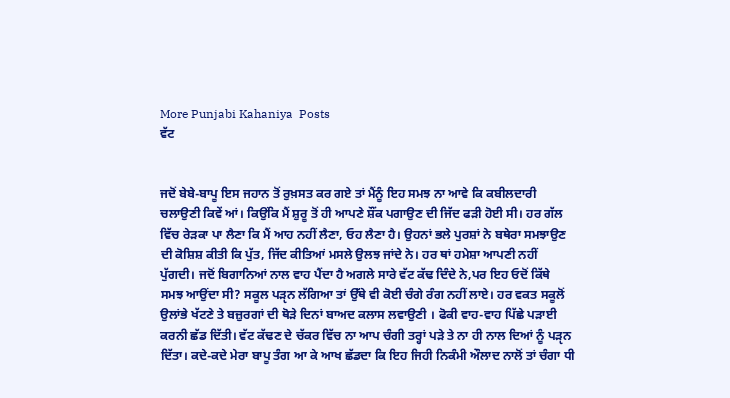More Punjabi Kahaniya  Posts
ਵੱਟ


ਜਦੋਂ ਬੇਬੇ-ਬਾਪੂ ਇਸ ਜਹਾਨ ਤੋਂ ਰੁਖ਼ਸਤ ਕਰ ਗਏ ਤਾਂ ਮੈਂਨੂੰ ਇਹ ਸਮਝ ਨਾ ਆਵੇ ਕਿ ਕਬੀਲਦਾਰੀ ਚਲਾਉਣੀ ਕਿਵੇਂ ਆਂ। ਕਿਉਂਕਿ ਮੈਂ ਸ਼ੁਰੂ ਤੋਂ ਹੀ ਆਪਣੇ ਸ਼ੌਂਕ ਪਗਾਉਣ ਦੀ ਜਿੱਦ ਫੜੀ ਹੋਈ ਸੀ। ਹਰ ਗੱਲ ਵਿੱਚ ਰੇੜਕਾ ਪਾ ਲੈਣਾ ਕਿ ਮੈਂ ਆਹ ਨਹੀਂ ਲੈਣਾ, ਓਹ ਲੈਣਾ ਹੈ। ਉਹਨਾਂ ਭਲੇ ਪੁਰਸ਼ਾਂ ਨੇ ਬਥੇਰਾ ਸਮਝਾਉਣ ਦੀ ਕੋਸ਼ਿਸ਼ ਕੀਤੀ ਕਿ ਪੁੱਤ, ਜਿੱਦ ਕੀਤਿਆਂ ਮਸਲੇ ਉਲਝ ਜਾਂਦੇ ਨੇ। ਹਰ ਥਾਂ ਹਮੇਸ਼ਾ ਆਪਣੀ ਨਹੀਂ ਪੁੱਗਦੀ। ਜਦੋਂ ਬਿਗਾਨਿਆਂ ਨਾਲ ਵਾਹ ਪੈਂਦਾ ਹੈ ਅਗਲੇ ਸਾਰੇ ਵੱਟ ਕੱਢ ਦਿੰਦੇ ਨੇ,ਪਰ ਇਹ ਓਦੋਂ ਕਿੱਥੇ ਸਮਝ ਆਉਂਦਾ ਸੀ? ਸਕੂਲ ਪੜੵਨ ਲੱਗਿਆ ਤਾਂ ਉੱਥੇ ਵੀ ਕੋਈ ਚੰਗੇ ਰੰਗ ਨਹੀਂ ਲਾਏ। ਹਰ ਵਕਤ ਸਕੂਲੋਂ ਉਲਾਂਭੇ ਖੱਟਣੇ ਤੇ ਬਜ਼ੁਰਗਾਂ ਦੀ ਥੋੜੇ ਦਿਨਾਂ ਬਾਅਦ ਕਲਾਸ ਲਵਾਉਣੀ । ਫੋਕੀ ਵਾਹ-ਵਾਹ ਪਿੱਛੇ ਪੜਾਈ ਕਰਨੀ ਛੱਡ ਦਿੱਤੀ। ਵੱਟ ਕੱਢਣ ਦੇ ਚੱਕਰ ਵਿੱਚ ਨਾ ਆਪ ਚੰਗੀ ਤਰ੍ਹਾਂ ਪੜੇ ਤੇ ਨਾ ਹੀ ਨਾਲ ਦਿਆਂ ਨੂੰ ਪੜੵਨ ਦਿੱਤਾ। ਕਦੇ-ਕਦੇ ਮੇਰਾ ਬਾਪੂ ਤੰਗ ਆ ਕੇ ਆਖ ਛੱਡਦਾ ਕਿ ਇਹ ਜਿਹੀ ਨਿਕੰਮੀ ਔਲਾਦ ਨਾਲੋਂ ਤਾਂ ਚੰਗਾ ਧੀ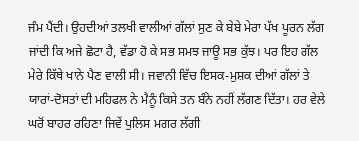ਜੰਮ ਪੈਂਦੀ। ਉਹਦੀਆਂ ਤਲਖੀ ਵਾਲੀਆਂ ਗੱਲਾਂ ਸੁਣ ਕੇ ਬੇਬੇ ਮੇਰਾ ਪੱਖ ਪੂਰਨ ਲੱਗ ਜਾਂਦੀ ਕਿ ਅਜੇ ਛੋਟਾ ਹੈ, ਵੱਡਾ ਹੋ ਕੇ ਸਭ ਸਮਝ ਜਾਊ ਸਭ ਕੁੱਝ। ਪਰ ਇਹ ਗੱਲ ਮੇਰੇ ਕਿੱਥੇ ਖਾਨੇ ਪੈਣ ਵਾਲੀ ਸੀ। ਜਵਾਨੀ ਵਿੱਚ ਇਸਕ-ਮੁਸ਼ਕ ਦੀਆਂ ਗੱਲਾਂ ਤੇ ਯਾਰਾਂ-ਦੋਸਤਾਂ ਦੀ ਮਹਿਫਲ ਨੇ ਮੈਨੂੰ ਕਿਸੇ ਤਨ ਬੰਨੇ ਨਹੀਂ ਲੱਗਣ ਦਿੱਤਾ। ਹਰ ਵੇਲੇ ਘਰੋਂ ਬਾਹਰ ਰਹਿਣਾ ਜਿਵੇਂ ਪੁਲਿਸ ਮਗਰ ਲੱਗੀ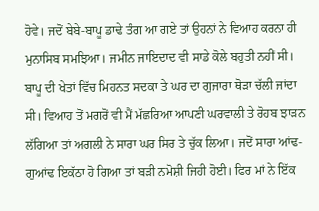ਹੋਵੇ। ਜਦੋਂ ਬੇਬੇ-ਬਾਪੂ ਡਾਢੇ ਤੰਗ ਆ ਗਏ ਤਾਂ ਉਹਨਾਂ ਨੇ ਵਿਆਹ ਕਰਨਾ ਹੀ ਮੁਨਾਸਿਬ ਸਮਝਿਆ। ਜਮੀਨ ਜਾਇਦਾਦ ਵੀ ਸਾਡੇ ਕੋਲੇ ਬਹੁਤੀ ਨਹੀਂ ਸੀ। ਬਾਪੂ ਦੀ ਖੇਤਾਂ ਵਿੱਚ ਮਿਹਨਤ ਸਦਕਾ ਤੇ ਘਰ ਦਾ ਗੁਜਾਰਾ ਥੋੜਾ ਚੱਲੀ ਜਾਂਦਾ ਸੀ। ਵਿਆਹ ਤੋਂ ਮਗਰੋਂ ਵੀ ਮੈਂ ਮੱਛਰਿਆ ਆਪਣੀ ਘਰਵਾਲੀ ਤੇ ਰੋਹਬ ਝਾੜਨ ਲੱਗਿਆ ਤਾਂ ਅਗਲੀ ਨੇ ਸਾਰਾ ਘਰ ਸਿਰ ਤੇ ਚੁੱਕ ਲਿਆ। ਜਦੋਂ ਸਾਰਾ ਆਂਢ-ਗੁਆਂਢ ਇਕੱਠਾ ਹੋ ਗਿਆ ਤਾਂ ਬੜੀ ਨਮੋਸ਼ੀ ਜਿਹੀ ਹੋਈ। ਫਿਰ ਮਾਂ ਨੇ ਇੱਕ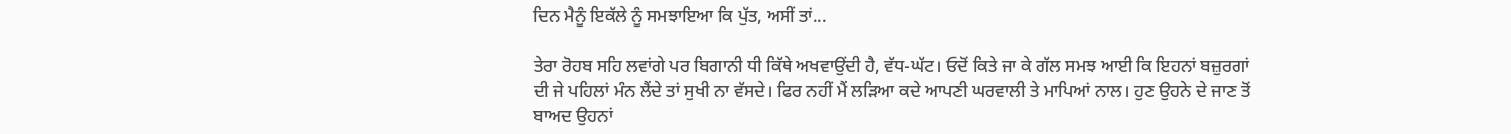ਦਿਨ ਮੈਨੂੰ ਇਕੱਲੇ ਨੂੰ ਸਮਝਾਇਆ ਕਿ ਪੁੱਤ, ਅਸੀਂ ਤਾਂ...

ਤੇਰਾ ਰੋਹਬ ਸਹਿ ਲਵਾਂਗੇ ਪਰ ਬਿਗਾਨੀ ਧੀ ਕਿੱਥੇ ਅਖਵਾਉਂਦੀ ਹੈ, ਵੱਧ-ਘੱਟ। ਓਦੋਂ ਕਿਤੇ ਜਾ ਕੇ ਗੱਲ ਸਮਝ ਆਈ ਕਿ ਇਹਨਾਂ ਬਜ਼ੁਰਗਾਂ ਦੀ ਜੇ ਪਹਿਲਾਂ ਮੰਨ ਲੈਂਦੇ ਤਾਂ ਸੁਖੀ ਨਾ ਵੱਸਦੇ। ਫਿਰ ਨਹੀਂ ਮੈਂ ਲੜਿਆ ਕਦੇ ਆਪਣੀ ਘਰਵਾਲੀ ਤੇ ਮਾਪਿਆਂ ਨਾਲ। ਹੁਣ ਉਹਨੇ ਦੇ ਜਾਣ ਤੋਂ ਬਾਅਦ ਉਹਨਾਂ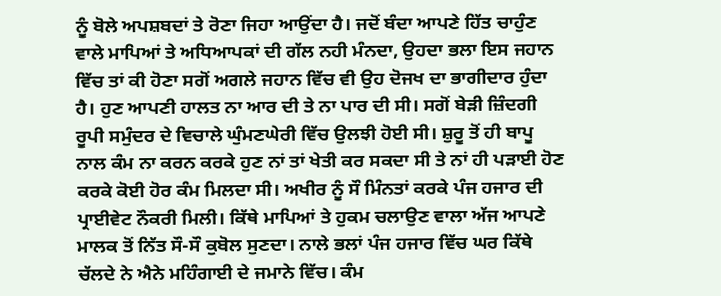ਨੂੰ ਬੋਲੇ ਅਪਸ਼ਬਦਾਂ ਤੇ ਰੋਣਾ ਜਿਹਾ ਆਉਂਦਾ ਹੈ। ਜਦੋਂ ਬੰਦਾ ਆਪਣੇ ਹਿੱਤ ਚਾਹੁੰਣ ਵਾਲੇ ਮਾਪਿਆਂ ਤੇ ਅਧਿਆਪਕਾਂ ਦੀ ਗੱਲ ਨਹੀ ਮੰਨਦਾ, ਉਹਦਾ ਭਲਾ ਇਸ ਜਹਾਨ ਵਿੱਚ ਤਾਂ ਕੀ ਹੋਣਾ ਸਗੋਂ ਅਗਲੇ ਜਹਾਨ ਵਿੱਚ ਵੀ ਉਹ ਦੋਜਖ ਦਾ ਭਾਗੀਦਾਰ ਹੁੰਦਾ ਹੈ। ਹੁਣ ਆਪਣੀ ਹਾਲਤ ਨਾ ਆਰ ਦੀ ਤੇ ਨਾ ਪਾਰ ਦੀ ਸੀ। ਸਗੋਂ ਬੇੜੀ ਜ਼ਿੰਦਗੀ ਰੂਪੀ ਸਮੁੰਦਰ ਦੇ ਵਿਚਾਲੇ ਘੁੰਮਣਘੇਰੀ ਵਿੱਚ ਉਲਝੀ ਹੋਈ ਸੀ। ਸ਼ੁਰੂ ਤੋਂ ਹੀ ਬਾਪੂ ਨਾਲ ਕੰਮ ਨਾ ਕਰਨ ਕਰਕੇ ਹੁਣ ਨਾਂ ਤਾਂ ਖੇਤੀ ਕਰ ਸਕਦਾ ਸੀ ਤੇ ਨਾਂ ਹੀ ਪੜਾਈ ਹੋਣ ਕਰਕੇ ਕੋਈ ਹੋਰ ਕੰਮ ਮਿਲਦਾ ਸੀ। ਅਖੀਰ ਨੂੰ ਸੌ ਮਿੰਨਤਾਂ ਕਰਕੇ ਪੰਜ ਹਜਾਰ ਦੀ ਪ੍ਰਾਈਵੇਟ ਨੌਕਰੀ ਮਿਲੀ। ਕਿੱਥੇ ਮਾਪਿਆਂ ਤੇ ਹੁਕਮ ਚਲਾਉਣ ਵਾਲਾ ਅੱਜ ਆਪਣੇ ਮਾਲਕ ਤੋਂ ਨਿੱਤ ਸੌ-ਸੌ ਕੁਬੋਲ ਸੁਣਦਾ। ਨਾਲੇ ਭਲਾਂ ਪੰਜ ਹਜਾਰ ਵਿੱਚ ਘਰ ਕਿੱਥੇ ਚੱਲਦੇ ਨੇ ਐਨੇ ਮਹਿੰਗਾਈ ਦੇ ਜਮਾਨੇ ਵਿੱਚ। ਕੰਮ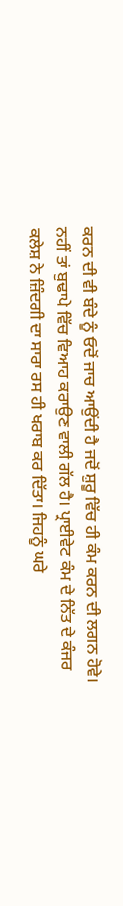ਕਰਨ ਦੀ ਵੀ ਬੰਦੇ ਨੂੰ ਓਦੋਂ ਜਾਚ ਆਉਂਦੀ ਹੈ ਜਦੋਂ ਸ਼ੁਰੂ ਵਿੱਚ ਹੀ ਕੰਮ ਕਰਨ ਦੀ ਲਗਨ ਹੋਵੇ। ਨਹੀਂ ਤਾਂ ਬੁਢਾਪੇ ਵਿੱਚ ਵਿਆਹ ਕਰਾਉਣ ਵਾਲੀ ਗੱਲ ਹੈ। ਪ੍ਰਾਈਵੇਟ ਕੰਮ ਦੇ ਨਿੱਤ ਦੇ ਕੰਜਰ ਕਲੇਸ਼ ਨੇ ਜ਼ਿੰਦਗੀ ਦਾ ਸਾਰਾ ਰਸ ਹੀ ਖਰਾਬ ਕਰ ਦਿੱਤਾ। ਜਿਹਨੂੰ ਘਰੇ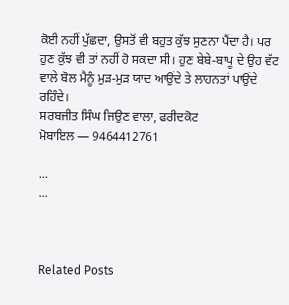ਕੋਈ ਨਹੀਂ ਪੁੱਛਦਾ, ਉਸਤੋਂ ਵੀ ਬਹੁਤ ਕੁੱਝ ਸੁਣਨਾ ਪੈਂਦਾ ਹੈ। ਪਰ ਹੁਣ ਕੁੱਝ ਵੀ ਤਾਂ ਨਹੀਂ ਹੋ ਸਕਦਾ ਸੀ। ਹੁਣ ਬੇਬੇ-ਬਾਪੂ ਦੇ ਉਹ ਵੱਟ ਵਾਲੇ ਬੋਲ ਮੈਨੂੰ ਮੁੜ-ਮੁੜ ਯਾਦ ਆਉਂਦੇ ਤੇ ਲਾਹਨਤਾਂ ਪਾਉਂਦੇ ਰਹਿੰਦੇ।
ਸਰਬਜੀਤ ਸਿੰਘ ਜਿਉਣ ਵਾਲਾ, ਫਰੀਦਕੋਟ
ਮੋਬਾਇਲ — 9464412761

...
...



Related Posts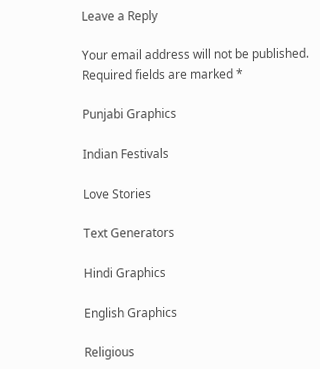Leave a Reply

Your email address will not be published. Required fields are marked *

Punjabi Graphics

Indian Festivals

Love Stories

Text Generators

Hindi Graphics

English Graphics

Religious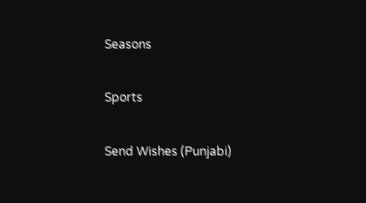Seasons

Sports

Send Wishes (Punjabi)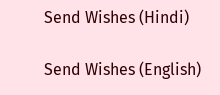Send Wishes (Hindi)

Send Wishes (English)